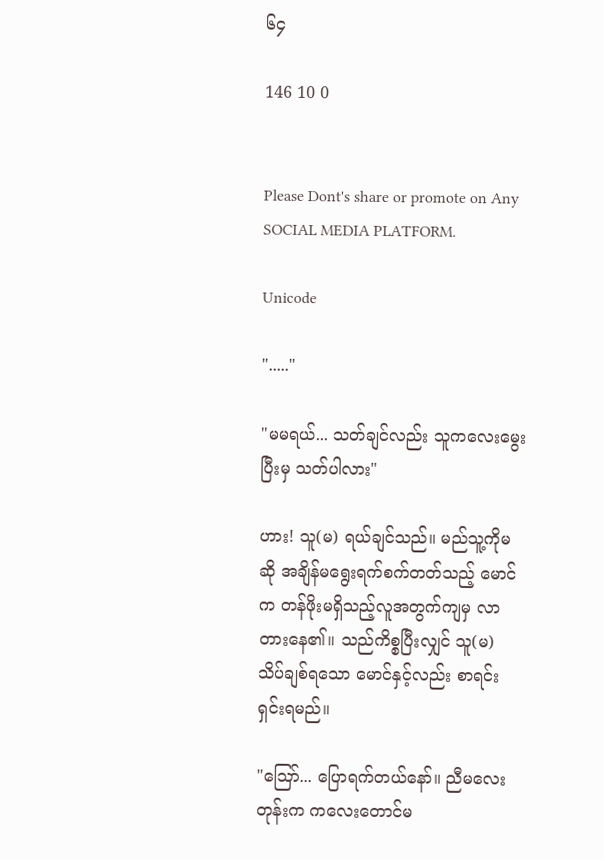၆၄

146 10 0


Please Dont's share or promote on Any SOCIAL MEDIA PLATFORM.

Unicode

"....."

"မမရယ်... သတ်ချင်လည်း သူကလေးမွေးပြီးမှ သတ်ပါလား"

ဟား! သူ(မ) ရယ်ချင်သည်။ မည်သူ့ကိုမဆို အချိန်မရွေးရက်စက်တတ်သည့် မောင်က တန်ဖိုးမရှိသည့်လူအတွက်ကျမှ လာတားနေ၏။ သည်ကိစ္စပြီးလျှင် သူ(မ) သိပ်ချစ်ရသော မောင်နှင့်လည်း စာရင်းရှင်းရမည်။

"ဪ... ပြောရက်တယ်နော်။ ညီမလေးတုန်းက ကလေးတောင်မ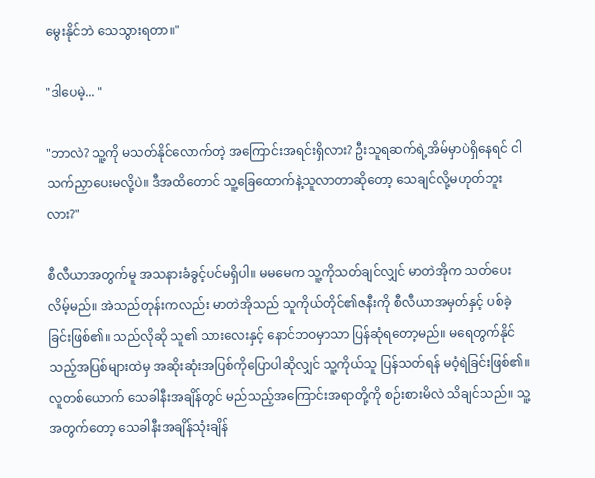မွေးနိုင်ဘဲ သေသွားရတာ။"

"ဒါပေမဲ့... "

"ဘာလဲ? သူ့ကို မသတ်နိုင်လောက်တဲ့ အကြောင်းအရင်းရှိလား? ဦးသူရဆက်ရဲ့အိမ်မှာပဲရှိနေရင် ငါ သက်ညှာပေးမလို့ပဲ။ ဒီအထိတောင် သူ့ခြေထောက်နဲ့သူလာတာဆိုတော့ သေချင်လို့မဟုတ်ဘူးလား?"

စီလီယာအတွက်မူ အသနားခံခွင့်ပင်မရှိပါ။ မမမေက သူ့ကိုသတ်ချင်လျှင် မာတဲအိုက သတ်ပေးလိမ့်မည်။ အဲသည်တုန်းကလည်း မာတဲအိုသည် သူကိုယ်တိုင်၏ဇနီးကို စီလီယာအမှတ်နှင့် ပစ်ခဲ့ခြင်းဖြစ်၏။ သည်လိုဆို သူ၏ သားလေးနှင့် နောင်ဘဝမှာသာ ပြန်ဆုံရတော့မည်။ မရေတွက်နိုင်သည့်အပြစ်များထဲမှ အဆိုးဆုံးအပြစ်ကိုပြောပါဆိုလျှင် သူ့ကိုယ်သူ ပြန်သတ်ရန် မဝံ့ရဲခြင်းဖြစ်၏။ လူတစ်ယောက် သေခါနီးအချိန်တွင် မည်သည့်အကြောင်းအရာတို့ကို စဉ်းစားမိလဲ သိချင်သည်။ သူ့အတွက်တော့ သေခါနီးအချိန်သုံးချိန်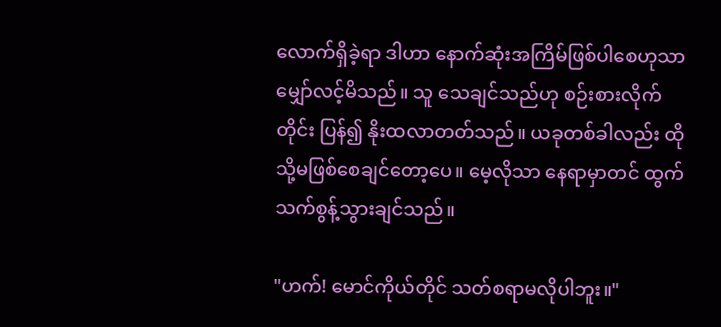လောက်ရှိခဲ့ရာ ဒါဟာ နောက်ဆုံးအကြိမ်ဖြစ်ပါစေဟုသာ မျှော်လင့်မိသည်။ သူ သေချင်သည်ဟု စဉ်းစားလိုက်တိုင်း ပြန်၍ နိုးထလာတတ်သည်။ ယခုတစ်ခါလည်း ထိုသို့မဖြစ်စေချင်တော့ပေ။ မေ့လိုသာ နေရာမှာတင် ထွက်သက်စွန့်သွားချင်သည်။

"ဟက်! မောင်ကိုယ်တိုင် သတ်စရာမလိုပါဘူး။"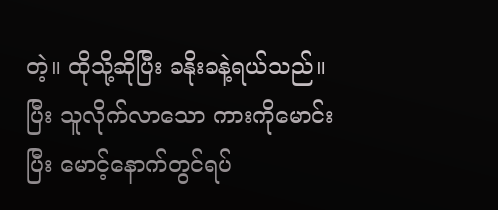တဲ့။ ထိုသို့ဆိုပြီး ခနိုးခနဲ့ရယ်သည်။ ပြီး သူလိုက်လာသော ကားကိုမောင်းပြီး မောင့်နောက်တွင်ရပ်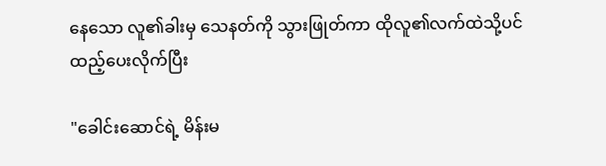နေသော လူ၏ခါးမှ သေနတ်ကို သွားဖြုတ်ကာ ထိုလူ၏လက်ထဲသို့ပင် ထည့်ပေးလိုက်ပြီး

"ခေါင်းဆောင်ရဲ့ မိန်းမ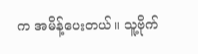က အမိန့်ပေးတယ်။ သူ့ဗိုက်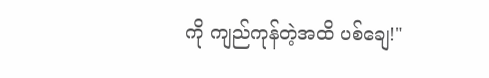ကို ကျည်ကုန်တဲ့အထိ ပစ်ချေ!"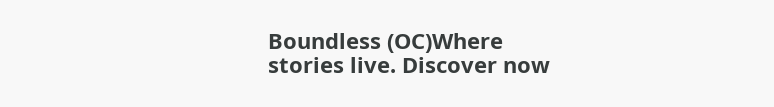Boundless (OC)Where stories live. Discover now